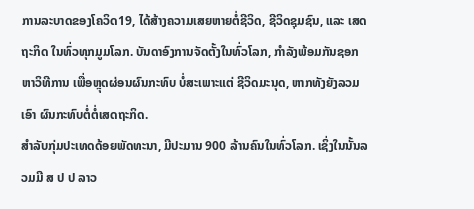ການລະບາດຂອງໂຄວິດ19, ໄດ້ສ້າງຄວາມເສຍຫາຍຕໍ່ຊີວິດ, ຊີວິດຊຸມຊົນ, ແລະ ເສດຖະກິດ ໃນທົ່ວທຸກມູມໂລກ. ບັນດາອົງການຈັດຕັ້ງໃນທົ່ວໂລກ, ກຳລັງພ້ອມກັນຊອກຫາວິທີການ ເພື່ອຫຼຸດຜ່ອນຜົນກະທົບ ບໍ່ສະເພາະແຕ່ ຊີວິດມະນຸດ, ຫາກທັງຍັງລວມເອົາ ຜົນກະທົບຕໍ່ຕໍ່ເສດຖະກິດ.
ສຳລັບກຸ່ມປະເທດດ້ອຍພັດທະນາ, ມີປະມານ 900 ລ້ານຄົນໃນທົ່ວໂລກ. ເຊິ່ງໃນນັ້ນລວມມີ ສ ປ ປ ລາວ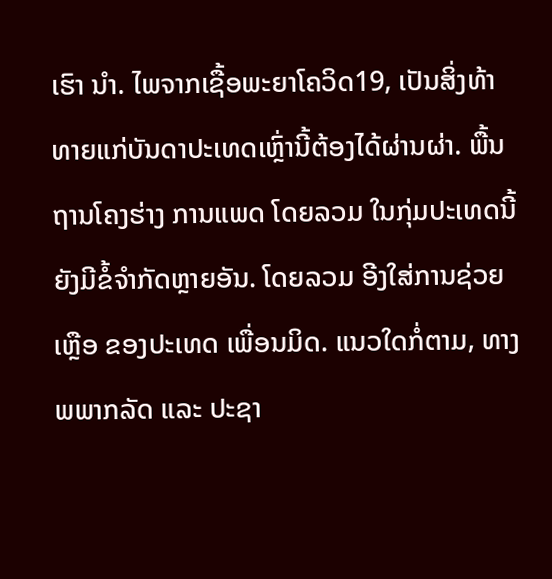ເຮົາ ນຳ. ໄພຈາກເຊື້ອພະຍາໂຄວິດ19, ເປັນສິ່ງທ້າທາຍແກ່ບັນດາປະເທດເຫຼົ່ານີ້ຕ້ອງໄດ້ຜ່ານຜ່າ. ພື້ນຖານໂຄງຮ່າງ ການແພດ ໂດຍລວມ ໃນກຸ່ມປະເທດນີ້ ຍັງມີຂໍ້ຈຳກັດຫຼາຍອັນ. ໂດຍລວມ ອີງໃສ່ການຊ່ວຍເຫຼືອ ຂອງປະເທດ ເພື່ອນມິດ. ແນວໃດກໍ່ຕາມ, ທາງພພາກລັດ ແລະ ປະຊາ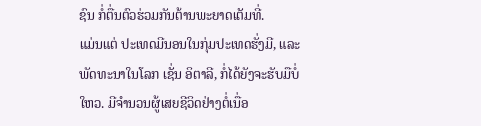ຊົນ ກໍ່ຕື່ນຕົວຮ່ວມກັນຕ້ານພະຍາດເຕັມທີ່.
ແມ່ນແຕ່ ປະເທດມີນອນໃນກຸ່ມປະເທດຮັ່ງມີ, ແລະ ພັດທະນາໃນໂລກ ເຊັ່ນ ອິຕາລີ, ກໍ່ໄດ້ຍັງຈະຮັບມືບໍ່ໃຫວ. ມີຈຳນວນຜູ້ເສຍຊີວິດຢ່າງຕໍ່ເນື່ອ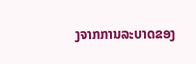ງຈາກການລະບາດຂອງ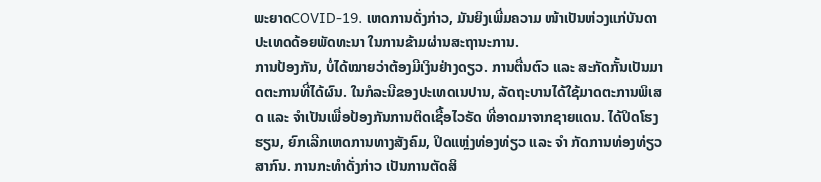ພະຍາດCOVID-19. ເຫດການດັ່ງກ່າວ, ມັນຍິງເພີ່ມຄວາມ ໜ້າເປັນຫ່ວງແກ່ບັນດາປະເທດດ້ອຍພັດທະນາ ໃນການຂ້າມຜ່ານສະຖານະການ.
ການປ້ອງກັນ, ບໍ່ໄດ້ໝາຍວ່າຕ້ອງມີເງິນຢ່າງດຽວ. ການຕື່ນຕົວ ແລະ ສະກັດກັ້ນເປັນມາດຕະການທີ່ໄດ້ຜົນ. ໃນກໍລະນີຂອງປະເທດເນປານ, ລັດຖະບານໄດ້ໃຊ້ມາດຕະການພິເສດ ແລະ ຈຳເປັນເພື່ອປ້ອງກັນການຕິດເຊື້ອໄວຣັດ ທີ່ອາດມາຈາກຊາຍແດນ. ໄດ້ປິດໂຮງຮຽນ, ຍົກເລີກເຫດການທາງສັງຄົມ, ປິດແຫຼ່ງທ່ອງທ່ຽວ ແລະ ຈຳ ກັດການທ່ອງທ່ຽວສາກົນ. ການກະທຳດັ່ງກ່າວ ເປັນການຕັດສິ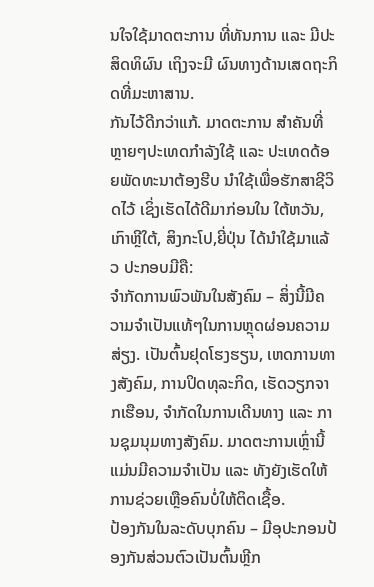ນໃຈໃຊ້ມາດຕະການ ທີ່ທັນການ ແລະ ມີປະສິດທິຜົນ ເຖິງຈະມີ ຜົນທາງດ້ານເສດຖະກິດທີ່ມະຫາສານ.
ກັນໄວ້ດີກວ່າແກ້. ມາດຕະການ ສຳຄັນທີ່ຫຼາຍໆປະເທດກຳລັງໃຊ້ ແລະ ປະເທດດ້ອຍພັດທະນາຕ້ອງຮີບ ນຳໃຊ້ເພື່ອຮັກສາຊີວິດໄວ້ ເຊິ່ງເຮັດໄດ້ດີມາກ່ອນໃນ ໃຕ້ຫວັນ, ເກົາຫຼີໃຕ້, ສິງກະໂປ,ຍີ່ປຸ່ນ ໄດ້ນຳໃຊ້ມາແລ້ວ ປະກອບມີຄື:
ຈຳກັດການພົວພັນໃນສັງຄົມ – ສິ່ງນີ້ມີຄວາມຈຳເປັນແທ້ໆໃນການຫຼຸດຜ່ອນຄວາມສ່ຽງ. ເປັນຕົ້ນຢຸດໂຮງຮຽນ, ເຫດການທາງສັງຄົມ, ການປິດທຸລະກິດ, ເຮັດວຽກຈາກເຮືອນ, ຈຳກັດໃນການເດີນທາງ ແລະ ການຊຸມນຸມທາງສັງຄົມ. ມາດຕະການເຫຼົ່ານີ້ແມ່ນມີຄວາມຈຳເປັນ ແລະ ທັງຍັງເຮັດໃຫ້ການຊ່ວຍເຫຼືອຄົນບໍ່ໃຫ້ຕິດເຊື້ອ.
ປ້ອງກັນໃນລະດັບບຸກຄົນ – ມີອຸປະກອນປ້ອງກັນສ່ວນຕົວເປັນຕົ້ນຫຼີກ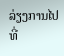ລ່ຽງການໄປທີ່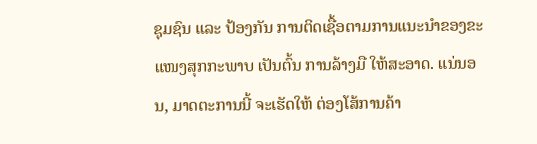ຊຸມຊົນ ແລະ ປ້ອງກັນ ການຕິດເຊື້ອຕາມການແນະນຳຂອງຂະແໜງສຸກກະພາບ ເປັນຕົ້ນ ການລ້າງມື ໃຫ້ສະອາດ. ແນ່ນອນ, ມາດຕະການນີ້ ຈະເຮັດໃຫ້ ຕ່ອງໂສ້ການຄ້າ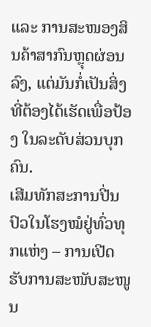ແລະ ການສະໜອງສິນຄ້າສາກົນຫຼຸດຜ່ອນລົງ, ແຕ່ມັນກໍ່ເປັນສິ່ງທີ່ຕ້ອງໄດ້ເຮັດເພື່ອປ້ອງ ໃນລະດັບສ່ວນບຸກຄົນ.
ເສີມທັກສະການປີ່ນປົວໃນໂຮງໝໍຢູ່ທົ່ວທຸກແຫ່ງ – ການເປີດຮັບການສະໜັບສະໜູນ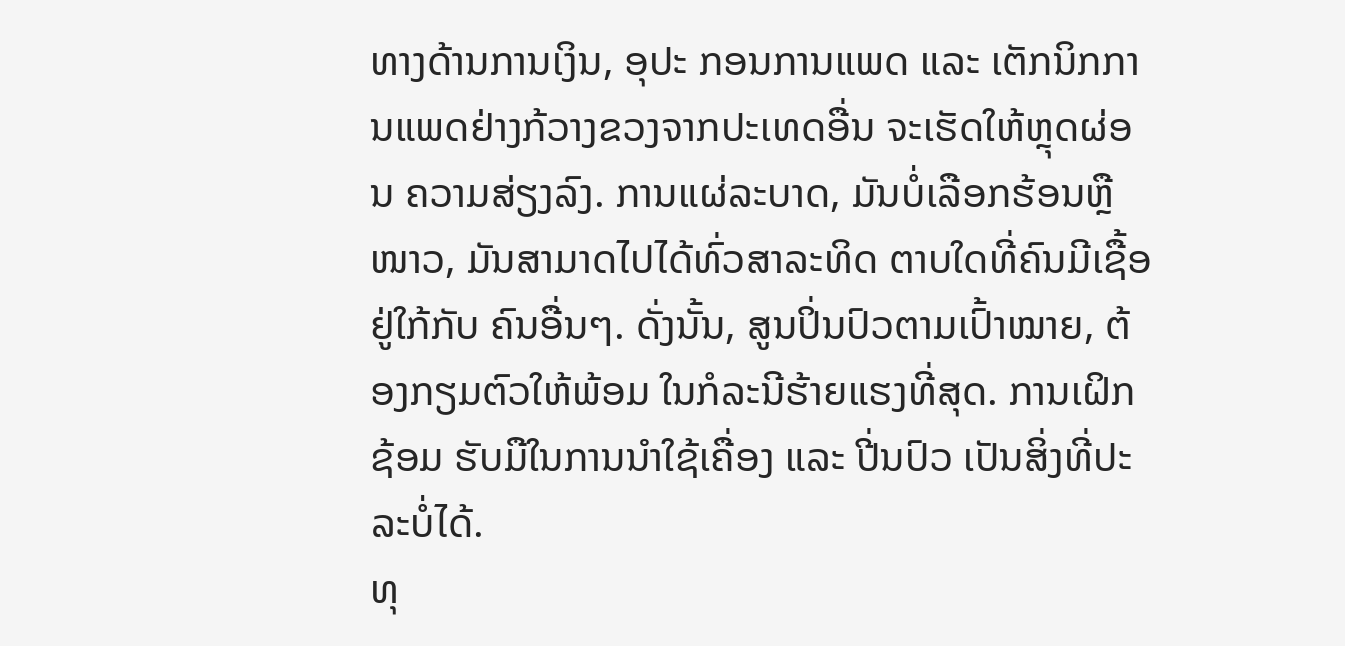ທາງດ້ານການເງິນ, ອຸປະ ກອນການແພດ ແລະ ເຕັກນິກການແພດຢ່າງກ້ວາງຂວງຈາກປະເທດອື່ນ ຈະເຮັດໃຫ້ຫຼຸດຜ່ອນ ຄວາມສ່ຽງລົງ. ການແຜ່ລະບາດ, ມັນບໍ່ເລືອກຮ້ອນຫຼືໜາວ, ມັນສາມາດໄປໄດ້ທົ່ວສາລະທິດ ຕາບໃດທີ່ຄົນມີເຊື້ອຢູ່ໃກ້ກັບ ຄົນອື່ນໆ. ດັ່ງນັ້ນ, ສູນປິ່ນປົວຕາມເປົ້າໝາຍ, ຕ້ອງກຽມຕົວໃຫ້ພ້ອມ ໃນກໍລະນີຮ້າຍແຮງທີ່ສຸດ. ການເຝິກຊ້ອມ ຮັບມືໃນການນຳໃຊ້ເຄື່ອງ ແລະ ປີ່ນປົວ ເປັນສິ່ງທີ່ປະລະບໍ່ໄດ້.
ທຸ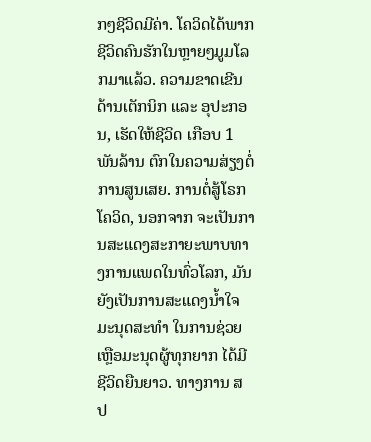ກໆຊີວິດມີຄ່າ. ໂຄວິດໄດ້ພາກຊີວິດຄົນຮັກໃນຫຼາຍໆມູມໂລກມາແລ້ວ. ຄວາມຂາດເຂີນດ້ານເຕັກນິກ ແລະ ອຸປະກອນ, ເຮັດໃຫ້ຊີວິດ ເກືອບ 1 ພັນລ້ານ ຕົກໃນຄວາມສ່ຽງຕໍ່ການສູນເສຍ. ການຕໍ່ສູ້ໂຣກໂຄວິດ, ນອກຈາກ ຈະເປັນການສະແດງສະກາຍະພາບທາງການແພດໃນທົ່ວໂລກ, ມັນຍັງເປັນການສະແດງນໍ້າໃຈມະນຸດສະທຳ ໃນການຊ່ວຍເຫຼືອມະນຸດຜູ້ທຸກຍາກ ໄດ້ມີຊີວິດຍືນຍາວ. ທາງການ ສ ປ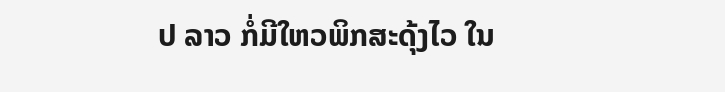ປ ລາວ ກໍ່ມີໃຫວພິກສະດຸ້ງໄວ ໃນ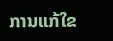ການແກ້ໃຂ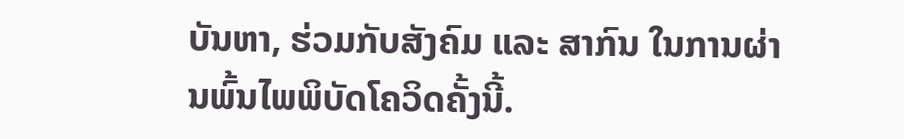ບັນຫາ, ຮ່ວມກັບສັງຄົມ ແລະ ສາກົນ ໃນການຜ່ານພົ້ນໄພພິບັດໂຄວິດຄັ້ງນີ້.